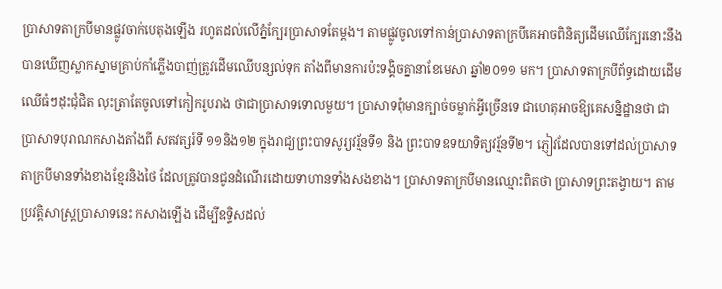ប្រាសាទតាក្របីមានផ្លូវចាក់បេតុងឡើង រហូតដល់លើភ្នំក្បែរប្រាសាទតែម្ដង។ តាមផ្លូវចូលទៅកាន់ប្រាសាទតាក្របីគេអាចពិនិត្យដើមឈើក្បែរនោះនឹងបានឃើញស្លាកស្នាមគ្រាប់កាំភ្លើងបាញ់ត្រូវដើមឈើបន្សល់ទុក តាំងពីមានការប៉ះទង្គិចគ្នានាខែមេសា ឆ្នាំ២០១១ មក។ ប្រាសាទតាក្របីព័ទ្ធដោយដើមឈើធំៗដុះជុំជិត លុះត្រាតែចូលទៅកៀករូបរាង ថាជាប្រាសាទទោលមួយ។ ប្រាសាទពុំមានក្បាច់ចម្លាក់អ្វីច្រើនទេ ជាហេតុអាចឱ្យគេសន្និដ្ឋានថា ជាប្រាសាទបុរាណកសាងតាំងពី សតវត្សរ៍ទី ១១និង១២ ក្នុងរាជ្យព្រះបាទសូរ្យវរ្ម័នទី១ និង ព្រះបាទឧទយាទិត្យវរ្ម័នទី២។ ភ្ញៀវដែលបានទៅដល់ប្រាសាទតាក្របីមានទាំងខាងខ្មែរនិងថៃ ដែលត្រូវបានជូនដំណើរដោយទាហានទាំងសងខាង។ ប្រាសាទតាក្របីមានឈ្មោះពិតថា ប្រាសាទព្រះតង្វាយ។ តាមប្រវត្តិសាស្ត្រប្រាសាទនេះ កសាងឡើង ដើម្បីឧទ្ទិសដល់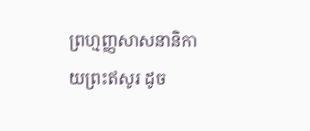ព្រហ្មញ្ញសាសនានិកាយព្រះឥសូរ ដូច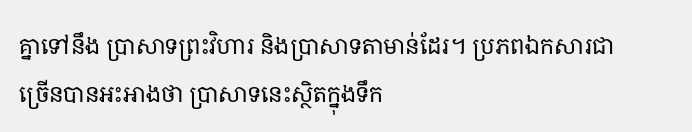គ្នាទៅនឹង ប្រាសាទព្រះវិហារ និងប្រាសាទតាមាន់ដែរ។ ប្រភពឯកសារជាច្រើនបានអះអាងថា ប្រាសាទនេះស្ថិតក្នុងទឹក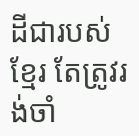ដីជារបស់ខ្មែរ តែត្រូវរង់ចាំ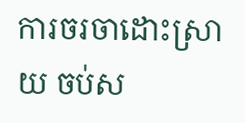ការចរចាដោះស្រាយ ចប់ស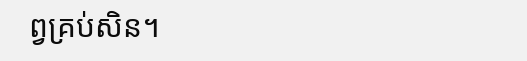ព្វគ្រប់សិន។